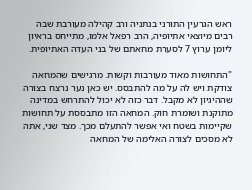ראש הגרעין התורני בנתניה ורב קהילה מעורבת שבה רבים מיוצאי אתיופיה, הרב רפאל אלמו, מתייחס בראיון ליומן ערוץ 7 לסערת מחאתם של בני העדה האתיופית.

"התחושות מאוד מעורבות וקשות. מרגישים שהמחאה צודקת ויש לה על מה להתבסס. יש כאן נער נרצח בצורה שההיגיון לא מקבל. דבר כזה לא יכול להתרחש במדינה מתוקנת ושומרת חוק. המחאה הזו מתבססת על תחושות שקיימות בשטח ואי אפשר להתעלם מכך. מצד שני, אתה לא מסכים לצורה האלימה של המחאה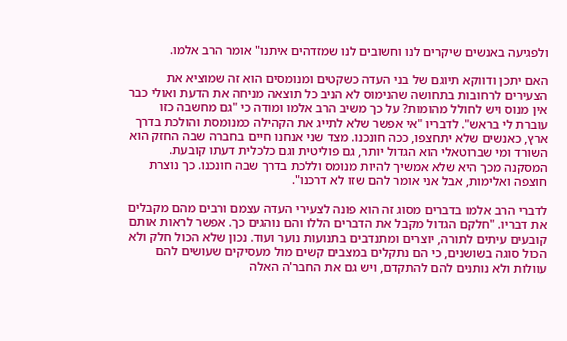ולפגיעה באנשים שיקרים לנו וחשובים לנו שמזדהים איתנו" אומר הרב אלמו.

האם יתכן ודווקא תיוגם של בני העדה כשקטים ומנומסים הוא זה שמוציא את הצעירים לרחובות בתחושה שהנימוס לא הניב כל תוצאה מניחה את הדעת ואולי כבר אין מנוס ויש לחולל מהומות? על כך משיב הרב אלמו ומודה כי "גם מחשבה כזו עוברת לי בראש". לדבריו "אי אפשר שלא לתייג את הקהילה כמנומסת והולכת בדרך ארץ, כאנשים שלא יתחצפו, ככה חונכנו. מצד שני אנחנו חיים בחברה שבה החזק הוא השורד ומי שברוטאלי הוא הגדול יותר, גם פוליטית וגם כלכלית דעתו קובעת. המסקנה מכך היא שלא אמשיך להיות מנומס וללכת בדרך שבה חונכנו. כך נוצרת חוצפה ואלימות, אבל אני אומר להם שזו לא דרכנו".

לדברי הרב אלמו בדברים מסוג זה הוא פונה לצעירי העדה עצמם ורבים מהם מקבלים את דבריו. "חלקם הגדול מקבל את הדברים הללו והם נוהגים כך. אפשר לראות אותם קובעים עיתים לתורה, יוצרים ומתנדבים בתנועות נוער ועוד. נכון שלא הכול חלק ולא הכול סוגה בשושנים, כי הם נתקלים במצבים קשים מול מעסיקים שעושים להם עוולות ולא נותנים להם להתקדם, ויש גם את החבר'ה האלה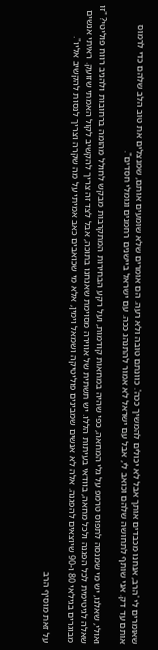שאומרים לי 'הרב, אנחנו מכבדים אותך אבל לא יכולים להמשיך ככה'. כוונתם טובה ולא רעה. הם אומרים שלא שומעים אותם, שמנצלים את טוב הלב שלהם כדי לרמוס אותם עד דק. אני שותף לתחושה שלהם וכואב לי, אבל עם ישראל לא אמור להתנהג ככה. עם ישראל ביישנים רחמנים וגומלי חסדים".

ואולי, שאלנו, יש מי שמנסה לתפוס טרמפ על גלי המחאה, כפי שהיה במחאות קודמות, ועל רקע הבחירות המתקרבות מבקש לחולל מהומה ברחובות ולהניב רווח פוליטי? "זו שאלה לגיטימית לכל הפגנה ולכל מחאה, בוודאי בעיתות הללו. יש תשתית של אווירה מסוימת שאנחנו בתוכה, אבל לצד זה צריך להקשיב לקול האמתי שזועק. ראיתי אנשים מבוגרים בגילאי 80 ו-90 שיוצאים להפגנה. אלה לא אנשים שמבינים פוליטיקה ושמאל וימין, אלא מי שכואבים כאב אמיתי על מה שקרה וצריך לנסות להקשיב אליו".

על זאת מוסיף הרב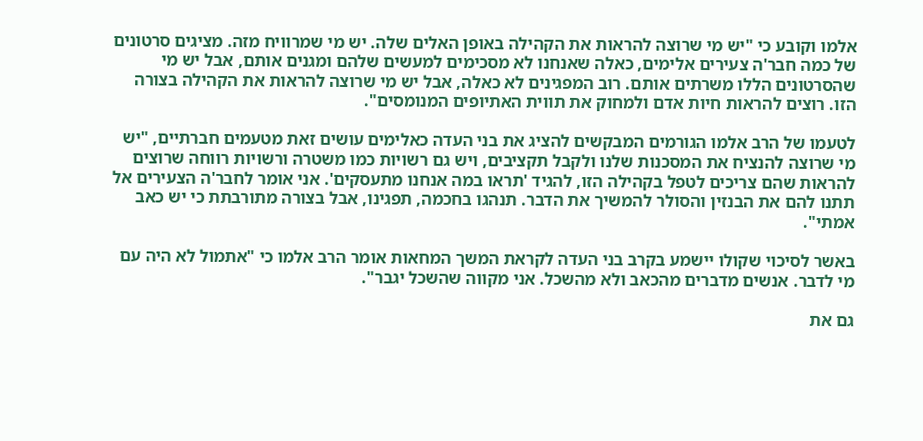אלמו וקובע כי "יש מי שרוצה להראות את הקהילה באופן האלים שלה. יש מי שמרוויח מזה. מציגים סרטונים של כמה חבר'ה צעירים אלימים, כאלה שאנחנו לא מסכימים למעשים שלהם ומגנים אותם, אבל יש מי שהסרטונים הללו משרתים אותם. רוב המפגינים לא כאלה, אבל יש מי שרוצה להראות את הקהילה בצורה הזו. רוצים להראות חיות אדם ולמחוק את תווית האתיופים המנומסים".

לטעמו של הרב אלמו הגורמים המבקשים להציג את בני העדה כאלימים עושים זאת מטעמים חברתיים, "יש מי שרוצה להנציח את המסכנות שלנו ולקבל תקציבים, ויש גם רשויות כמו משטרה ורשויות רווחה שרוצים להראות שהם צריכים לטפל בקהילה הזו, להגיד 'תראו במה אנחנו מתעסקים'. אני אומר לחבר'ה הצעירים אל תתנו להם את הבנזין והסולר להמשיך את הדבר. תנהגו בחכמה, תפגינו, אבל בצורה מתורבתת כי יש כאב אמתי".

באשר לסיכוי שקולו יישמע בקרב בני העדה לקראת המשך המחאות אומר הרב אלמו כי "אתמול לא היה עם מי לדבר. אנשים מדברים מהכאב ולא מהשכל. אני מקווה שהשכל יגבר".

גם את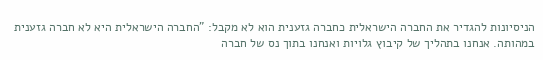הניסיונות להגדיר את החברה הישראלית כחברה גזענית הוא לא מקבל: "החברה הישראלית היא לא חברה גזענית במהותה. אנחנו בתהליך של קיבוץ גלויות ואנחנו בתוך נס של חברה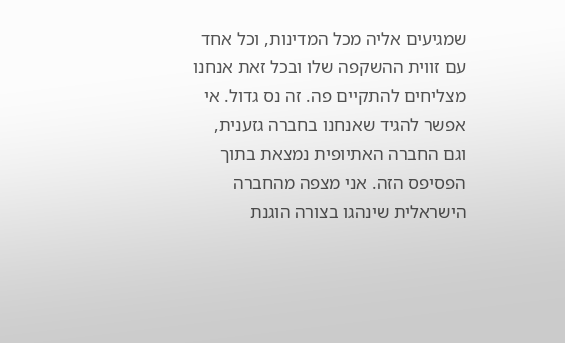שמגיעים אליה מכל המדינות, וכל אחד עם זווית ההשקפה שלו ובכל זאת אנחנו מצליחים להתקיים פה. זה נס גדול. אי אפשר להגיד שאנחנו בחברה גזענית, וגם החברה האתיופית נמצאת בתוך הפסיפס הזה. אני מצפה מהחברה הישראלית שינהגו בצורה הוגנת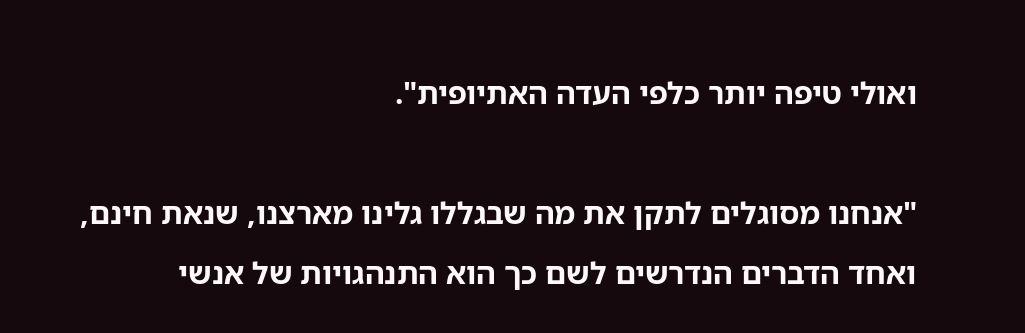ואולי טיפה יותר כלפי העדה האתיופית".

"אנחנו מסוגלים לתקן את מה שבגללו גלינו מארצנו, שנאת חינם, ואחד הדברים הנדרשים לשם כך הוא התנהגויות של אנשי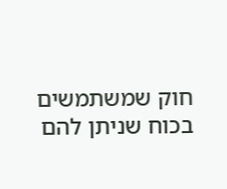חוק שמשתמשים בכוח שניתן להם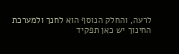לרעה, והחלק הנוסף הוא לחנך ולמערכת החינוך יש כאן תפקיד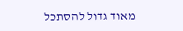מאוד גדול להסתכל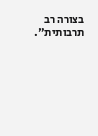בצורה רב תרבותית".